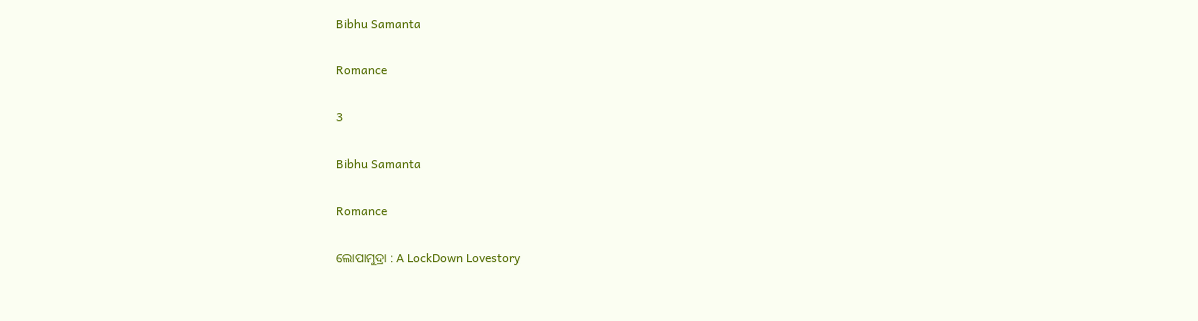Bibhu Samanta

Romance

3

Bibhu Samanta

Romance

ଲୋପାମୁଦ୍ରା : A LockDown Lovestory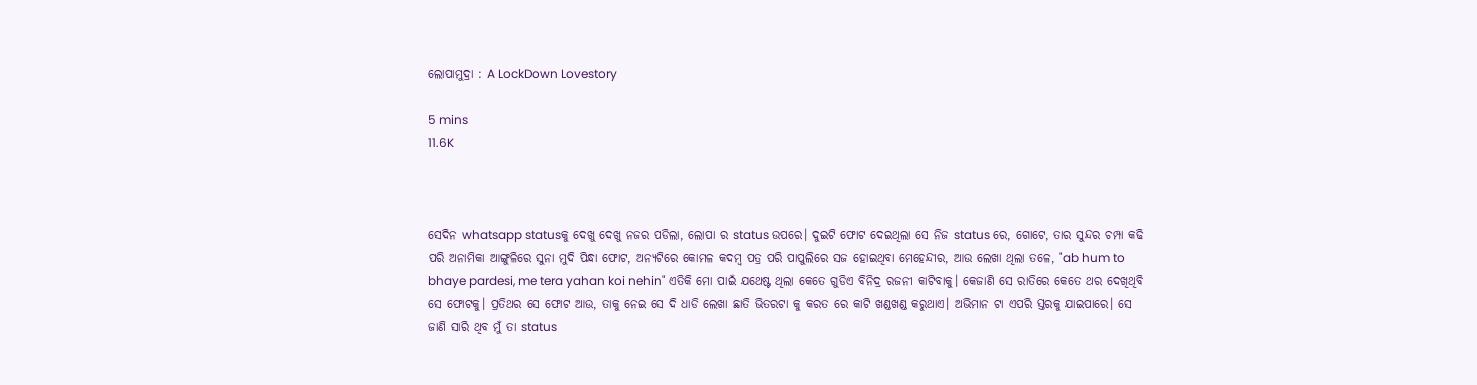ଲୋପାମୁଦ୍ରା : A LockDown Lovestory

5 mins
11.6K



ସେଦିନ whatsapp statusକୁ ଦେଖୁ ଦେଖୁ ନଜର ପଡିଲା, ଲୋପା ର status ଉପରେ। ଦୁଇଟି ଫୋଟ ଦେଇଥିଲା ସେ ନିଜ status ରେ, ଗୋଟେ, ତାର ସୁନ୍ଦର ଚମ୍ପା କଢି ପରି ଅନାମିକା ଆଙ୍ଗୁଳିରେ ସୁନା ମୁଦି ପିନ୍ଧା ଫୋଟ, ଅନ୍ୟଟିରେ କୋମଳ କଦମ୍ବ ପତ୍ର ପରି ପାପୁଲିରେ ସଜ ହୋଇଥିବା ମେହେନ୍ଦୀର, ଆଉ ଲେଖା ଥିଲା ତଳେ, "ab hum to bhaye pardesi, me tera yahan koi nehin" ଏତିକି ମୋ ପାଇଁ ଯଥେଷ୍ଟ ଥିଲା କେତେ ଗୁଡିଏ ବିନିଦ୍ର ରଜନୀ କାଟିବାକୁ। କେଜାଣି ସେ ରାତିରେ କେତେ ଥର ଦେଖିଥିବି ସେ ଫୋଟକୁ। ପ୍ରତିଥର ସେ ଫୋଟ ଆଉ, ତାକୁ ନେଇ ସେ ଦି ଧାଡି ଲେଖା ଛାତି ଭିତରଟା କୁ କରତ ରେ କାଟି ଖଣ୍ଡଖଣ୍ଡ କରୁଥାଏ। ଅଭିମାନ ଟା ଏପରି ସ୍ତରକୁ ଯାଇପାରେ। ସେ ଜାଣି ସାରି ଥିବ ମୁଁ ତା status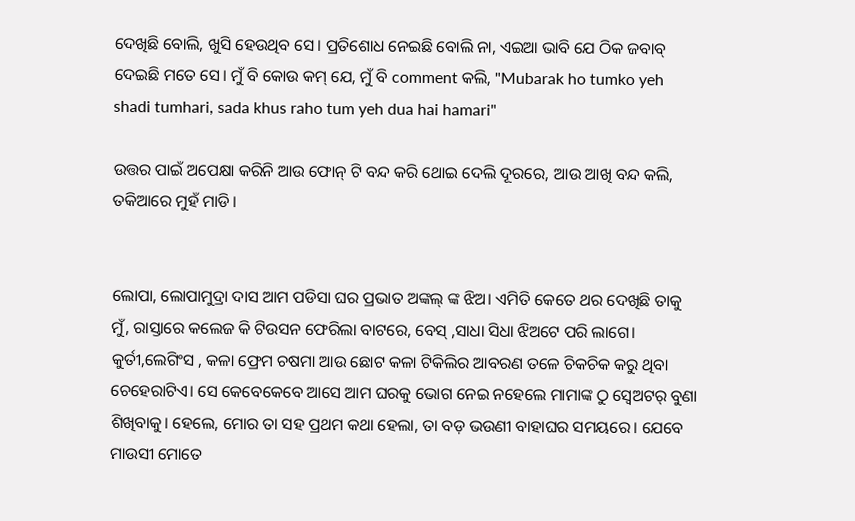ଦେଖିଛି ବୋଲି, ଖୁସି ହେଉଥିବ ସେ। ପ୍ରତିଶୋଧ ନେଇଛି ବୋଲି ନା, ଏଇଆ ଭାବି ଯେ ଠିକ ଜବାବ୍ ଦେଇଛି ମତେ ସେ। ମୁଁ ବି କୋଉ କମ୍ ଯେ, ମୁଁ ବି comment କଲି, "Mubarak ho tumko yeh shadi tumhari, sada khus raho tum yeh dua hai hamari"

ଉତ୍ତର ପାଇଁ ଅପେକ୍ଷା କରିନି ଆଉ ଫୋନ୍ ଟି ବନ୍ଦ କରି ଥୋଇ ଦେଲି ଦୂରରେ, ଆଉ ଆଖି ବନ୍ଦ କଲି, ତକିଆରେ ମୁହଁ ମାଡି।


ଲୋପା, ଲୋପାମୁଦ୍ରା ଦାସ ଆମ ପଡିସା ଘର ପ୍ରଭାତ ଅଙ୍କଲ୍ ଙ୍କ ଝିଅ। ଏମିତି କେତେ ଥର ଦେଖିଛି ତାକୁ ମୁଁ, ରାସ୍ତାରେ କଲେଜ କି ଟିଉସନ ଫେରିଲା ବାଟରେ, ବେସ୍ ,ସାଧା ସିଧା ଝିଅଟେ ପରି ଲାଗେ। କୁର୍ତୀ,ଲେଗିଂସ , କଳା ଫ୍ରେମ ଚଷମା ଆଉ ଛୋଟ କଳା ଟିକିଲିର ଆବରଣ ତଳେ ଚିକଚିକ କରୁ ଥିବା ଚେହେରାଟିଏ। ସେ କେବେକେବେ ଆସେ ଆମ ଘରକୁ ଭୋଗ ନେଇ ନହେଲେ ମାମାଙ୍କ ଠୁ ସ୍ବେଅଟର୍ ବୁଣା ଶିଖିବାକୁ। ହେଲେ, ମୋର ତା ସହ ପ୍ରଥମ କଥା ହେଲା, ତା ବଡ଼ ଭଉଣୀ ବାହାଘର ସମୟରେ। ଯେବେ ମାଉସୀ ମୋତେ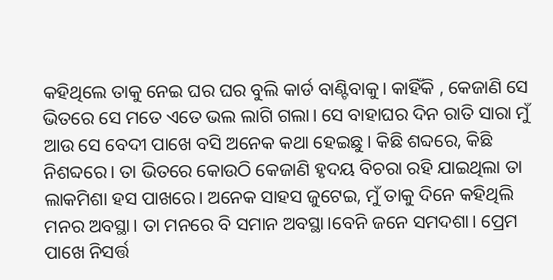କହିଥିଲେ ତାକୁ ନେଇ ଘର ଘର ବୁଲି କାର୍ଡ ବାଣ୍ଟିବାକୁ। କାହିଁକି , କେଜାଣି ସେ ଭିତରେ ସେ ମତେ ଏତେ ଭଲ ଲାଗି ଗଲା। ସେ ବାହାଘର ଦିନ ରାତି ସାରା ମୁଁ ଆଉ ସେ ବେଦୀ ପାଖେ ବସି ଅନେକ କଥା ହେଇଛୁ। କିଛି ଶବ୍ଦରେ, କିଛି ନିଶବ୍ଦରେ। ତା ଭିତରେ କୋଉଠି କେଜାଣି ହୃଦୟ ବିଚରା ରହି ଯାଇଥିଲା ତା ଲାକମିଶା ହସ ପାଖରେ। ଅନେକ ସାହସ ଜୁଟେଇ, ମୁଁ ତାକୁ ଦିନେ କହିଥିଲି ମନର ଅବସ୍ଥା। ତା ମନରେ ବି ସମାନ ଅବସ୍ଥା।ବେନି ଜନେ ସମଦଶା। ପ୍ରେମ ପାଖେ ନିସର୍ତ୍ତ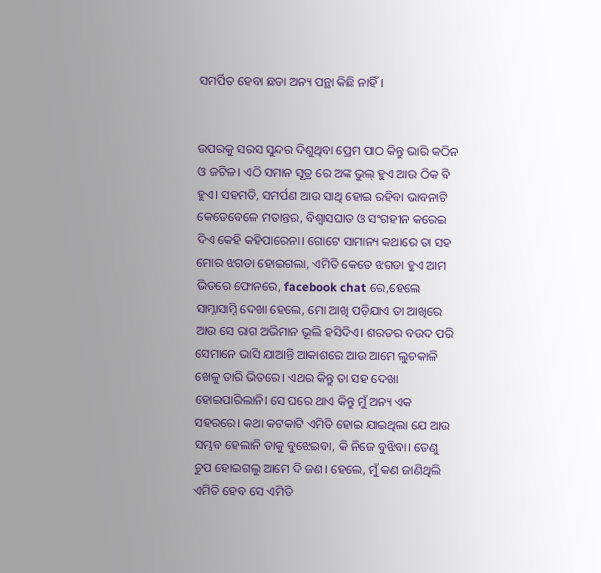ସମର୍ପିତ ହେବା ଛଡା ଅନ୍ୟ ପନ୍ଥା କିଛି ନାହିଁ।


ଉପରକୁ ସରସ ସୁନ୍ଦର ଦିଶୁଥିବା ପ୍ରେମ ପାଠ କିନ୍ତୁ ଭାରି କଠିନ ଓ ଜଟିଳ। ଏଠି ସମାନ ସୂତ୍ର ରେ ଅଙ୍କ ଭୁଲ୍ ହୁଏ ଆଉ ଠିକ ବି ହୁଏ। ସହମତି, ସମର୍ପଣ ଆଉ ସାଥି ହୋଇ ରହିବା ଭାବନାଟି କେତେବେଳେ ମତାନ୍ତର, ବିଶ୍ଵାସଘାତ ଓ ସଂଗହୀନ କରେଇ ଦିଏ କେହି କହିପାରେନା। ଗୋଟେ ସାମାନ୍ୟ କଥାରେ ତା ସହ ମୋର ଝଗଡା ହୋଇଗଲା, ଏମିତି କେତେ ଝଗଡା ହୁଏ ଆମ ଭିତରେ ଫୋନରେ, facebook chat ରେ,ହେଲେ ସାମ୍ନାସାମ୍ନି ଦେଖା ହେଲେ, ମୋ ଆଖି ପଡ଼ିଯାଏ ତା ଆଖିରେ ଆଉ ସେ ରାଗ ଅଭିମାନ ଭୂଲି ହସିଦିଏ। ଶରତର ବଉଦ ପରି ସେମାନେ ଭାସି ଯାଆନ୍ତି ଆକାଶରେ ଆଉ ଆମେ ଲୁଚକାଳି ଖେଳୁ ତାରି ଭିତରେ। ଏଥର କିନ୍ତୁ ତା ସହ ଦେଖା ହୋଇପାରିଲାନି। ସେ ଘରେ ଥାଏ କିନ୍ତୁ ମୁଁ ଅନ୍ୟ ଏକ ସହରରେ। କଥା କଟକାଟି ଏମିତି ହୋଇ ଯାଇଥିଲା ଯେ ଆଉ ସମ୍ଭବ ହେଲାନି ତାକୁ ବୁଝେଇବା, କି ନିଜେ ବୁଝିବା। ତେଣୁ ଚୁପ ହୋଇଗଲୁ ଆମେ ଦି ଜଣ। ହେଲେ, ମୁଁ କଣ ଜାଣିଥିଲି ଏମିତି ହେବ ସେ ଏମିତି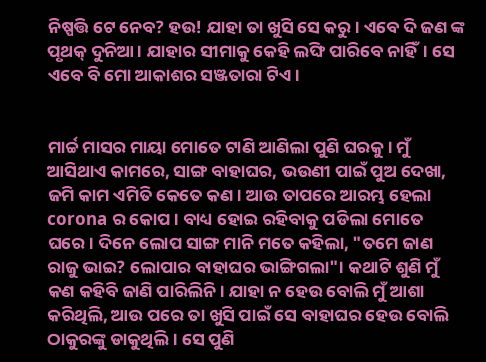ନିଷ୍ପତ୍ତି ଟେ ନେବ? ହଉ! ଯାହା ତା ଖୁସି ସେ କରୁ। ଏବେ ଦି ଜଣ ଙ୍କ ପୃଥକ୍ ଦୁନିଆ। ଯାହାର ସୀମାକୁ କେହି ଲଙ୍ଘି ପାରିବେ ନାହିଁ। ସେ ଏବେ ବି ମୋ ଆକାଶର ସଞ୍ଜତାରା ଟିଏ।


ମାର୍ଚ୍ଚ ମାସର ମାୟା ମୋତେ ଟାଣି ଆଣିଲା ପୁଣି ଘରକୁ। ମୁଁ ଆସିଥାଏ କାମରେ, ସାଙ୍ଗ ବାହାଘର, ଭଉଣୀ ପାଇଁ ପୁଅ ଦେଖା, ଜମି କାମ ଏମିତି କେତେ କଣ। ଆଉ ତାପରେ ଆରମ୍ଭ ହେଲା corona ର କୋପ। ବାଧ୍ୟ ହୋଇ ରହିବାକୁ ପଡିଲା ମୋତେ ଘରେ। ଦିନେ ଲୋପ ସାଙ୍ଗ ମାନି ମତେ କହିଲା, "ତମେ ଜାଣ ରାଜୁ ଭାଇ? ଲୋପାର ବାହାଘର ଭାଙ୍ଗିଗଲା"। କଥାଟି ଶୁଣି ମୁଁ କଣ କହିବି ଜାଣି ପାରିଲିନି। ଯାହା ନ ହେଉ ବୋଲି ମୁଁ ଆଶା କରିଥିଲି, ଆଉ ପରେ ତା ଖୁସି ପାଇଁ ସେ ବାହାଘର ହେଉ ବୋଲି ଠାକୁରଙ୍କୁ ଡାକୁଥିଲି। ସେ ପୁଣି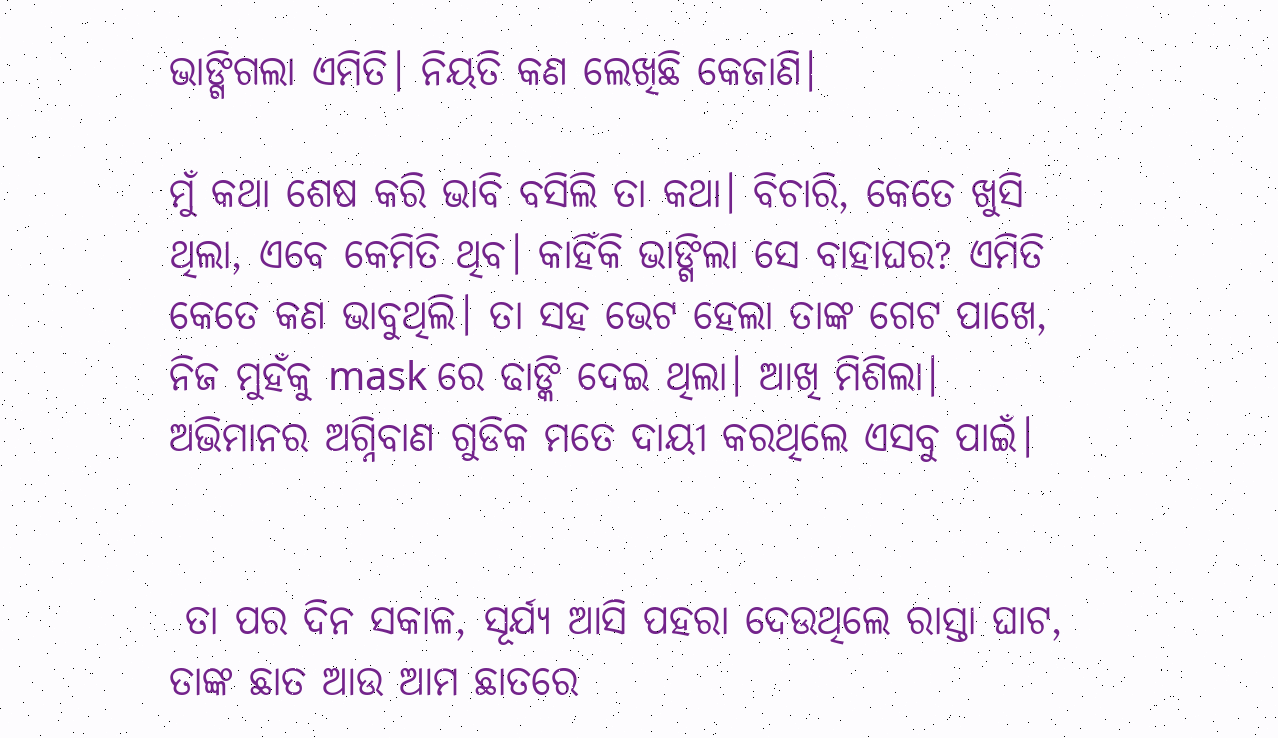ଭାଙ୍ଗିଗଲା ଏମିତି। ନିୟତି କଣ ଲେଖିଛି କେଜାଣି।

ମୁଁ କଥା ଶେଷ କରି ଭାବି ବସିଲି ତା କଥା। ବିଚାରି, କେତେ ଖୁସି ଥିଲା, ଏବେ କେମିତି ଥିବ। କାହିଁକି ଭାଙ୍ଗିଲା ସେ ବାହାଘର? ଏମିତି କେତେ କଣ ଭାବୁଥିଲି। ତା ସହ ଭେଟ ହେଲା ତାଙ୍କ ଗେଟ ପାଖେ, ନିଜ ମୁହଁକୁ mask ରେ ଢାଙ୍କି ଦେଇ ଥିଲା। ଆଖି ମିଶିଲା। ଅଭିମାନର ଅଗ୍ନିବାଣ ଗୁଡିକ ମତେ ଦାୟୀ କରଥିଲେ ଏସବୁ ପାଇଁ।


 ତା ପର ଦିନ ସକାଳ, ସୂର୍ଯ୍ୟ ଆସି ପହରା ଦେଉଥିଲେ ରାସ୍ତା ଘାଟ, ତାଙ୍କ ଛାତ ଆଉ ଆମ ଛାତରେ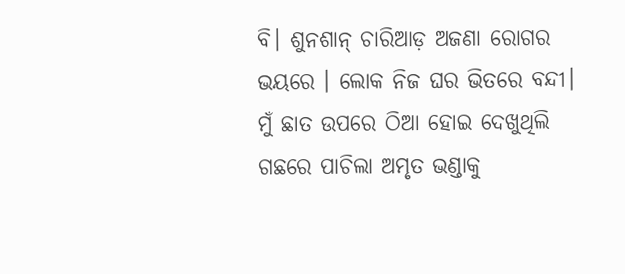ବି। ଶୁନଶାନ୍ ଚାରିଆଡ଼ ଅଜଣା ରୋଗର ଭୟରେ । ଲୋକ ନିଜ ଘର ଭିତରେ ବନ୍ଦୀ। ମୁଁ ଛାତ ଉପରେ ଠିଆ ହୋଇ ଦେଖୁଥିଲି ଗଛରେ ପାଚିଲା ଅମୃତ ଭଣ୍ଡାକୁ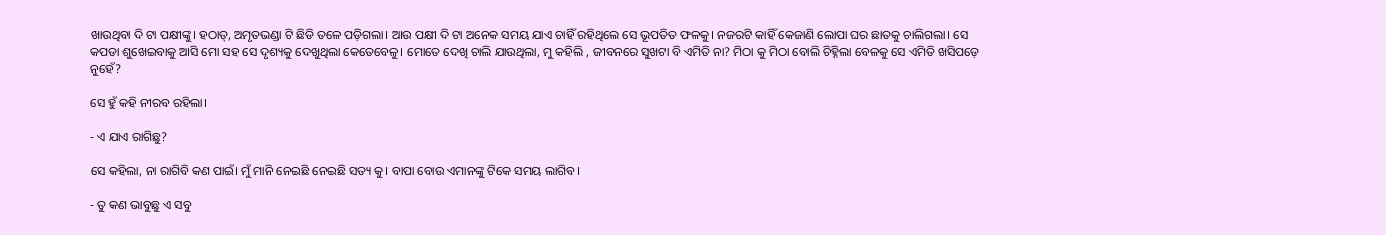ଖାଉଥିବା ଦି ଟା ପକ୍ଷୀଙ୍କୁ। ହଠାତ୍, ଅମୃତଭଣ୍ଡା ଟି ଛିଡି ତଳେ ପଡ଼ିଗଲା। ଆଉ ପକ୍ଷୀ ଦି ଟା ଅନେକ ସମୟ ଯାଏ ଚାହିଁ ରହିଥିଲେ ସେ ଭୂପତିତ ଫଳକୁ। ନଜରଟି କାହିଁ କେଜାଣି ଲୋପା ଘର ଛାତକୁ ଚାଲିଗଲା। ସେ କପଡା ଶୁଖେଇବାକୁ ଆସି ମୋ ସହ ସେ ଦୃଶ୍ୟକୁ ଦେଖୁଥିଲା କେତେବେଳୁ। ମୋତେ ଦେଖି ଚାଲି ଯାଉଥିଲା, ମୁ କହିଲି , ଜୀବନରେ ସୁଖଟା ବି ଏମିତି ନା? ମିଠା କୁ ମିଠା ବୋଲି ଚିହ୍ନିଲା ବେଳକୁ ସେ ଏମିତି ଖସିପଡ଼େ ନୁହେଁ?

ସେ ହୁଁ କହି ନୀରବ ରହିଲା।

- ଏ ଯାଏ ରାଗିଛୁ?

ସେ କହିଲା, ନା ରାଗିବି କଣ ପାଇଁ। ମୁଁ ମାନି ନେଇଛି ନେଇଛି ସତ୍ୟ କୁ। ବାପା ବୋଉ ଏମାନଙ୍କୁ ଟିକେ ସମୟ ଲାଗିବ।

- ତୁ କଣ ଭାବୁଛୁ ଏ ସବୁ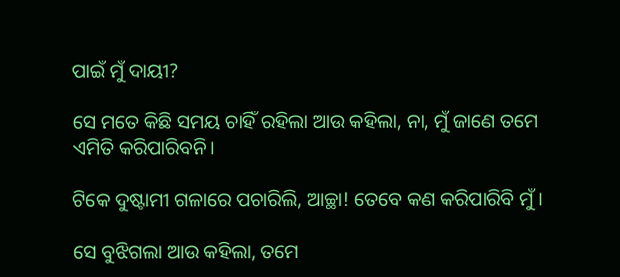ପାଇଁ ମୁଁ ଦାୟୀ?

ସେ ମତେ କିଛି ସମୟ ଚାହିଁ ରହିଲା ଆଉ କହିଲା, ନା, ମୁଁ ଜାଣେ ତମେ ଏମିତି କରିପାରିବନି।

ଟିକେ ଦୁଷ୍ଟାମୀ ଗଳାରେ ପଚାରିଲି, ଆଚ୍ଛା! ତେବେ କଣ କରିପାରିବି ମୁଁ।

ସେ ବୁଝିଗଲା ଆଉ କହିଲା, ତମେ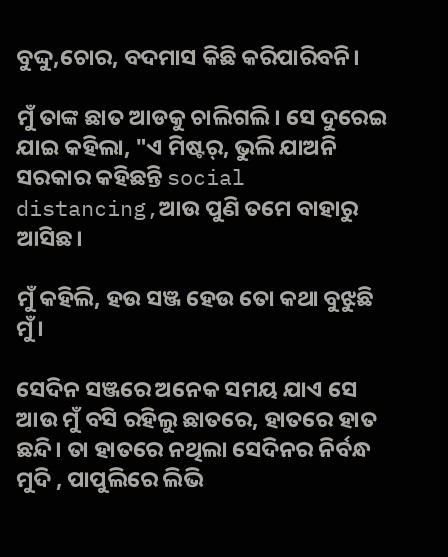ବୁଦ୍ଦୁ,ଚୋର, ବଦମାସ କିଛି କରିପାରିବନି।

ମୁଁ ତାଙ୍କ ଛାତ ଆଡକୁ ଚାଲିଗଲି। ସେ ଦୁରେଇ ଯାଇ କହିଲା, "ଏ ମିଷ୍ଟର୍, ଭୁଲି ଯାଅନି ସରକାର କହିଛନ୍ତି social distancing,ଆଉ ପୁଣି ତମେ ବାହାରୁ ଆସିଛ।

ମୁଁ କହିଲି, ହଉ ସଞ୍ଜ ହେଉ ତୋ କଥା ବୁଝୁଛି ମୁଁ।

ସେଦିନ ସଞ୍ଜରେ ଅନେକ ସମୟ ଯାଏ ସେ ଆଉ ମୁଁ ବସି ରହିଲୁ ଛାତରେ, ହାତରେ ହାତ ଛନ୍ଦି। ତା ହାତରେ ନଥିଲା ସେଦିନର ନିର୍ବନ୍ଧ ମୁଦି , ପାପୁଲିରେ ଲିଭି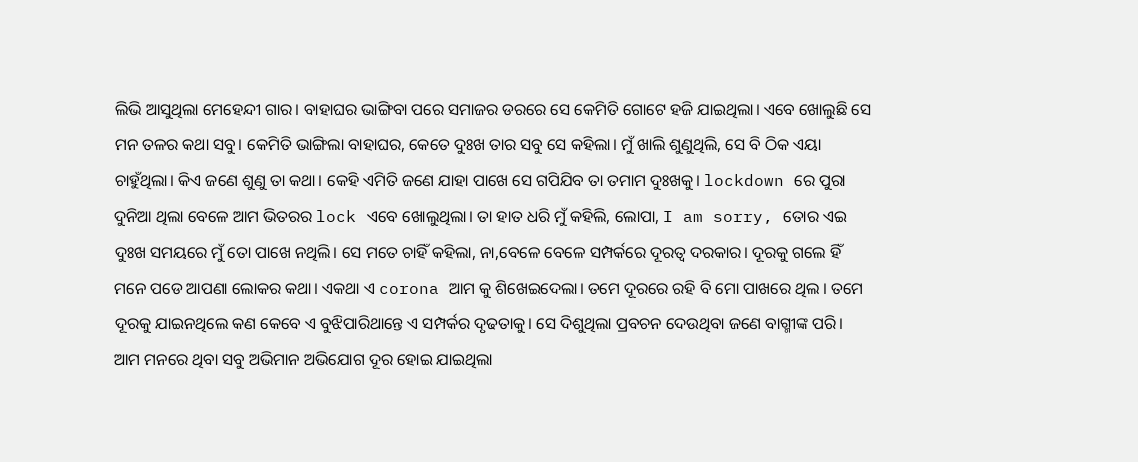ଲିଭି ଆସୁଥିଲା ମେହେନ୍ଦୀ ଗାର। ବାହାଘର ଭାଙ୍ଗିବା ପରେ ସମାଜର ଡରରେ ସେ କେମିତି ଗୋଟେ ହଜି ଯାଇଥିଲା। ଏବେ ଖୋଲୁଛି ସେ ମନ ତଳର କଥା ସବୁ। କେମିତି ଭାଙ୍ଗିଲା ବାହାଘର, କେତେ ଦୁଃଖ ତାର ସବୁ ସେ କହିଲା। ମୁଁ ଖାଲି ଶୁଣୁଥିଲି, ସେ ବି ଠିକ ଏୟା ଚାହୁଁଥିଲା। କିଏ ଜଣେ ଶୁଣୁ ତା କଥା। କେହି ଏମିତି ଜଣେ ଯାହା ପାଖେ ସେ ଗପିଯିବ ତା ତମାମ ଦୁଃଖକୁ। lockdown ରେ ପୁରା ଦୁନିଆ ଥିଲା ବେଳେ ଆମ ଭିତରର lock ଏବେ ଖୋଲୁଥିଲା। ତା ହାତ ଧରି ମୁଁ କହିଲି, ଲୋପା, I am sorry, ତୋର ଏଇ ଦୁଃଖ ସମୟରେ ମୁଁ ତୋ ପାଖେ ନଥିଲି। ସେ ମତେ ଚାହିଁ କହିଲା, ନା,ବେଳେ ବେଳେ ସମ୍ପର୍କରେ ଦୂରତ୍ୱ ଦରକାର। ଦୂରକୁ ଗଲେ ହିଁ ମନେ ପଡେ ଆପଣା ଲୋକର କଥା। ଏକଥା ଏ corona ଆମ କୁ ଶିଖେଇଦେଲା। ତମେ ଦୂରରେ ରହି ବି ମୋ ପାଖରେ ଥିଲ । ତମେ ଦୂରକୁ ଯାଇନଥିଲେ କଣ କେବେ ଏ ବୁଝିପାରିଥାନ୍ତେ ଏ ସମ୍ପର୍କର ଦୃଢତାକୁ। ସେ ଦିଶୁଥିଲା ପ୍ରବଚନ ଦେଉଥିବା ଜଣେ ବାଗ୍ମୀଙ୍କ ପରି। ଆମ ମନରେ ଥିବା ସବୁ ଅଭିମାନ ଅଭିଯୋଗ ଦୂର ହୋଇ ଯାଇଥିଲା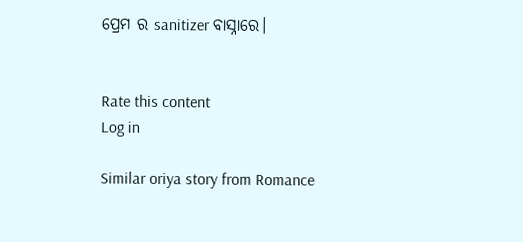ପ୍ରେମ ର sanitizer ବାସ୍ନାରେ।


Rate this content
Log in

Similar oriya story from Romance